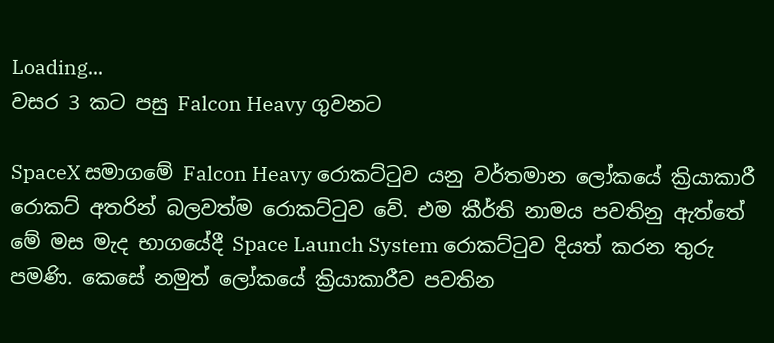Loading...
වසර 3 කට පසු Falcon Heavy ගුවනට

SpaceX සමාගමේ Falcon Heavy රොකට්ටුව යනු වර්තමාන ලෝකයේ ක්‍රියාකාරී රොකට් අතරින් බලවත්ම රොකට්ටුව වේ. එම කීර්ති නාමය පවතිනු ඇත්තේ මේ මස මැද භාගයේදී Space Launch System රොකට්ටුව දියත් කරන තුරු පමණි. කෙසේ නමුත් ලෝකයේ ක්‍රියාකාරීව පවතින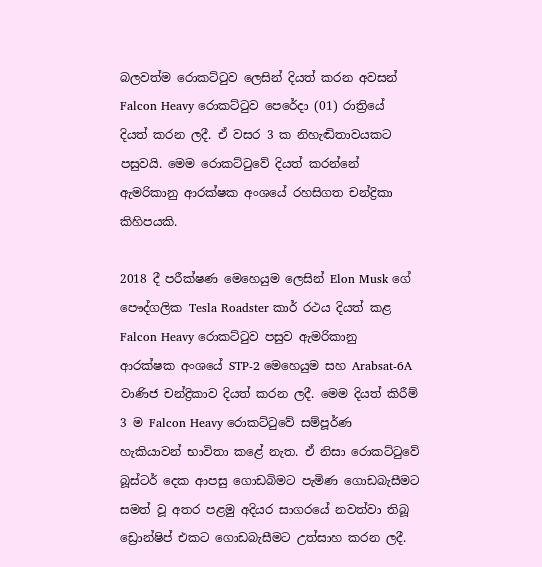බලවත්ම රොකට්ටුව ලෙසින් දියත් කරන අවසන් Falcon Heavy රොකට්ටුව පෙරේදා (01) රාත්‍රියේ දියත් කරන ලදී. ඒ වසර 3 ක නිහැඬිතාවයකට පසුවයි. මෙම රොකට්ටුවේ දියත් කරන්නේ ඇමරිකානු ආරක්ෂක අංශයේ රහසිගත චන්ද්‍රිකා කිහිපයකි.

2018 දී පරීක්ෂණ මෙහෙයුම ලෙසින් Elon Musk ගේ පෞද්ගලික Tesla Roadster කාර් රථය දියත් කළ Falcon Heavy රොකට්ටුව පසුව ඇමරිකානු ආරක්ෂක අංශයේ STP-2 මෙහෙයුම සහ Arabsat-6A වාණිජ චන්ද්‍රිකාව දියත් කරන ලදී. මෙම දියත් කිරීම් 3 ම Falcon Heavy රොකට්ටුවේ සම්පූර්ණ හැකියාවන් භාවිතා කළේ නැත. ඒ නිසා රොකට්ටුවේ බූස්ටර් දෙක ආපසු ගොඩබිමට පැමිණ ගොඩබැසීමට සමත් වූ අතර පළමු අදියර සාගරයේ නවත්වා තිබූ ඩ්‍රොන්ෂිප් එකට ගොඩබැසීමට උත්සාහ කරන ලදී.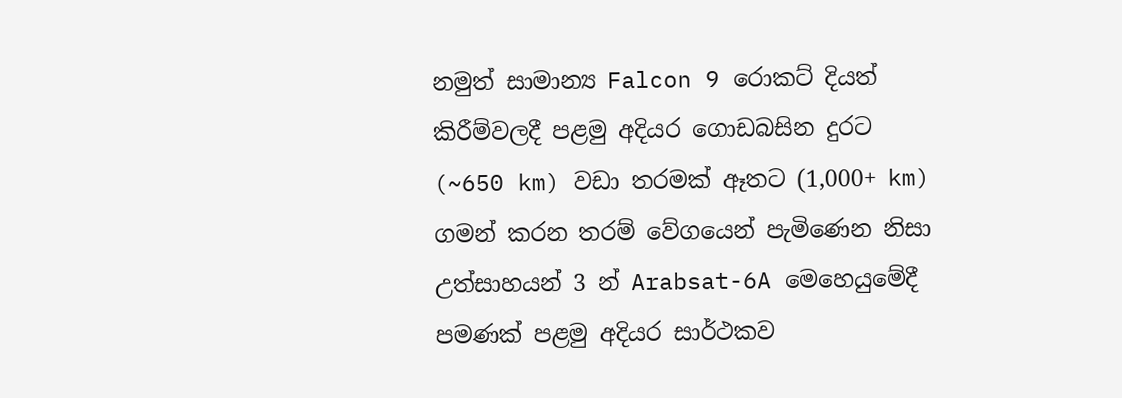නමුත් සාමාන්‍ය Falcon 9 රොකට් දියත් කිරීම්වලදී පළමු අදියර ගොඩබසින දුරට (~650 km) වඩා තරමක් ඈතට (1,000+ km) ගමන් කරන තරම් වේගයෙන් පැමිණෙන නිසා උත්සාහයන් 3 න් Arabsat-6A මෙහෙයුමේදී පමණක් පළමු අදියර සාර්ථකව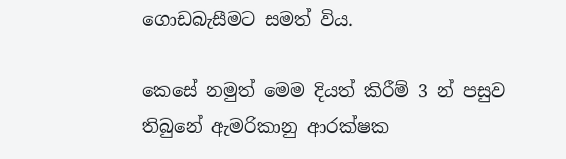ගොඩබැසීමට සමත් විය.

කෙසේ නමුත් මෙම දියත් කිරීම් 3 න් පසුව තිබුනේ ඇමරිකානු ආරක්ෂක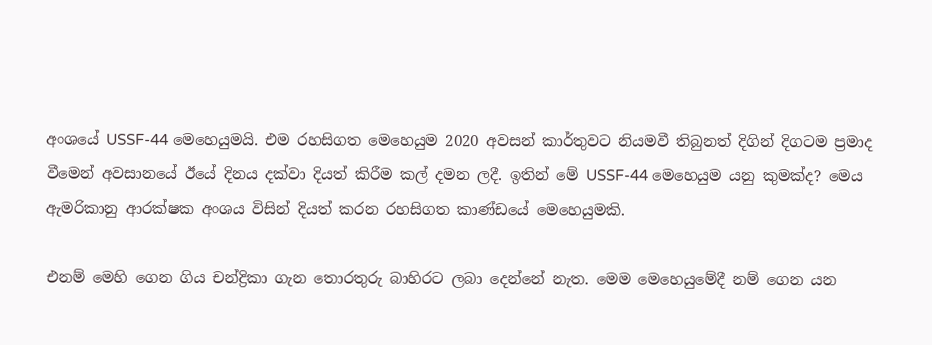අංශයේ USSF-44 මෙහෙයුමයි. එම රහසිගත මෙහෙයුම 2020 අවසන් කාර්තුවට නියමවී තිබුනත් දිගින් දිගටම ප්‍රමාද වීමෙන් අවසානයේ ඊයේ දිනය දක්වා දියත් කිරීම කල් දමන ලදී. ඉතින් මේ USSF-44 මෙහෙයුම යනු කුමක්ද? මෙය ඇමරිකානු ආරක්ෂක අංශය විසින් දියත් කරන රහසිගත කාණ්ඩයේ මෙහෙයුමකි.

එනම් මෙහි ගෙන ගිය චන්ද්‍රිකා ගැන තොරතුරු බාහිරට ලබා දෙන්නේ නැත. මෙම මෙහෙයුමේදී නම් ගෙන යන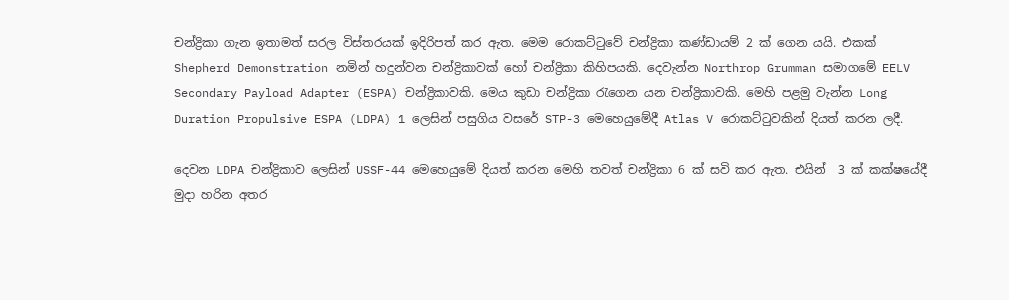චන්ද්‍රිකා ගැන ඉතාමත් සරල විස්තරයක් ඉදිරිපත් කර ඇත. මෙම රොකට්ටුවේ චන්ද්‍රිකා කණ්ඩායම් 2 ක් ගෙන යයි. එකක් Shepherd Demonstration නමින් හදුන්වන චන්ද්‍රිකාවක් හෝ චන්ද්‍රිකා කිහිපයකි. දෙවැන්න Northrop Grumman සමාගමේ EELV Secondary Payload Adapter (ESPA) චන්ද්‍රිකාවකි. මෙය කුඩා චන්ද්‍රිකා රැගෙන යන චන්ද්‍රිකාවකි. මෙහි පළමු වැන්න Long Duration Propulsive ESPA (LDPA) 1 ලෙසින් පසුගිය වසරේ STP-3 මෙහෙයුමේදී Atlas V රොකට්ටුවකින් දියත් කරන ලදී.

දෙවන LDPA චන්ද්‍රිකාව ලෙසින් USSF-44 මෙහෙයුමේ දියත් කරන මෙහි තවත් චන්ද්‍රිකා 6 ක් සවි කර ඇත. එයින්  3 ක් කක්ෂයේදී මුදා හරින අතර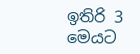ඉතිරි 3 මෙයට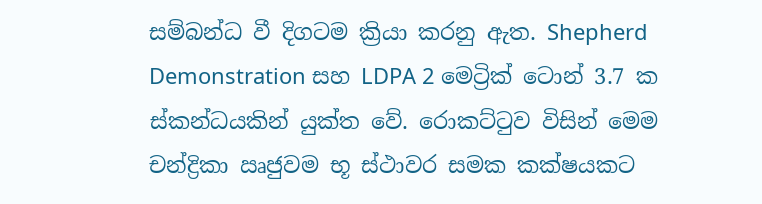සම්බන්ධ වී දිගටම ක්‍රියා කරනු ඇත. Shepherd Demonstration සහ LDPA 2 මෙට්‍රික් ටොන් 3.7 ක ස්කන්ධයකින් යුක්ත වේ. රොකට්ටුව විසින් මෙම චන්ද්‍රිකා ඍජුවම භූ ස්ථාවර සමක කක්ෂයකට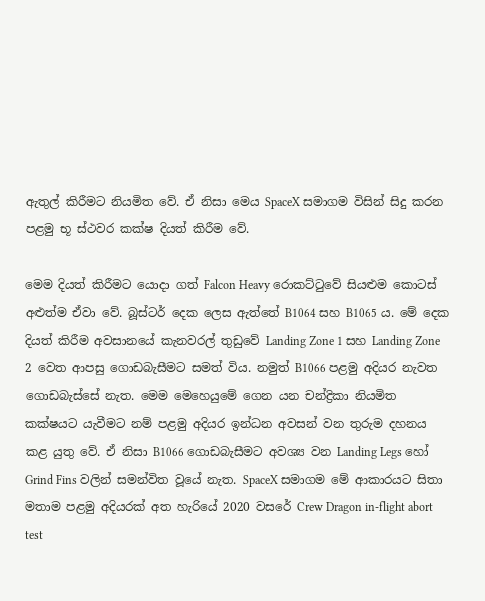ඇතුල් කිරීමට නියමිත වේ. ඒ නිසා මෙය SpaceX සමාගම විසින් සිදු කරන පළමු භූ ස්ථවර කක්ෂ දියත් කිරීම වේ.

මෙම දියත් කිරීමට යොදා ගත් Falcon Heavy රොකට්ටුවේ සියළුම කොටස් අළුත්ම ඒවා වේ. බූස්ටර් දෙක ලෙස ඇත්තේ B1064 සහ B1065 ය. මේ දෙක දියත් කිරීම අවසානයේ කැනවරල් තුඩුවේ Landing Zone 1 සහ Landing Zone 2 වෙත ආපසු ගොඩබැසීමට සමත් විය. නමුත් B1066 පළමු අදියර නැවත ගොඩබැස්සේ නැත. මෙම මෙහෙයුමේ ගෙන යන චන්ද්‍රිකා නියමිත කක්ෂයට යැවීමට නම් පළමු අදියර ඉන්ධන අවසන් වන තුරුම දහනය කළ යුතු වේ. ඒ නිසා B1066 ගොඩබැසීමට අවශ්‍ය වන Landing Legs හෝ Grind Fins වලින් සමන්විත වූයේ නැත. SpaceX සමාගම මේ ආකාරයට සිතා මතාම පළමු අදියරක් අත හැරියේ 2020 වසරේ Crew Dragon in-flight abort test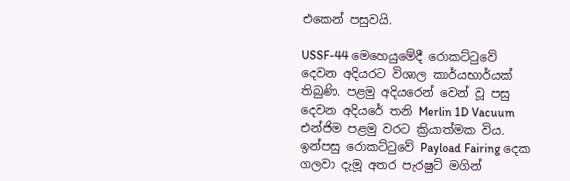එකෙන් පසුවයි.

USSF-44 මෙහෙයුමේදී රොකට්ටුවේ දෙවන අදියරට විශාල කාර්යභාර්යක් තිබුණි. පළමු අදියරෙන් වෙන් වූ පසු දෙවන අදියරේ තනි Merlin 1D Vacuum එන්ජිම පළමු වරට ක්‍රියාත්මක විය. ඉන්පසු රොකට්ටුවේ Payload Fairing දෙක ගලවා දැමූ අතර පැරෂුට් මගින්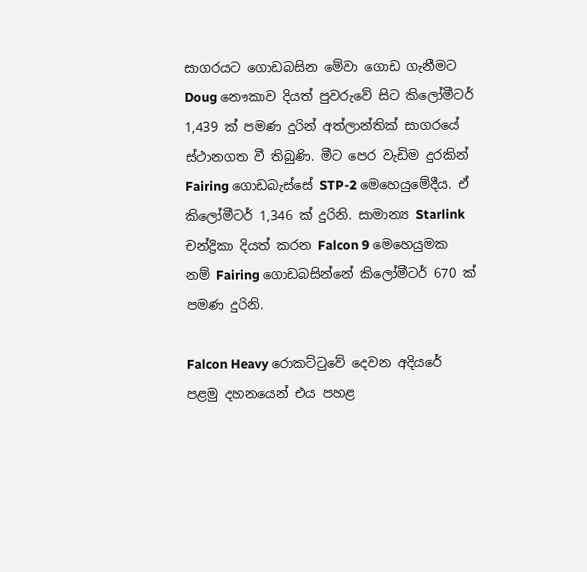සාගරයට ගොඩබසින මේවා ගොඩ ගැනීමට Doug නෞකාව දියත් පුවරුවේ සිට කිලෝමීටර් 1,439 ක් පමණ දුරින් අත්ලාන්තික් සාගරයේ ස්ථානගත වී තිබුණි. මීට පෙර වැඩිම දුරකින් Fairing ගොඩබැස්සේ STP-2 මෙහෙයුමේදීය. ඒ කිලෝමීටර් 1,346 ක් දුරිනි. සාමාන්‍ය Starlink චන්ද්‍රිකා දියත් කරන Falcon 9 මෙහෙයුමක නම් Fairing ගොඩබසින්නේ කිලෝමීටර් 670 ක් පමණ දුරිනි.

Falcon Heavy රොකට්ටුවේ දෙවන අදියරේ පළමු දහනයෙන් එය පහළ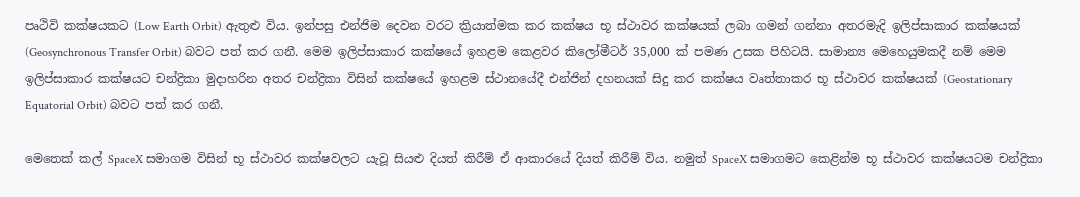පෘථිවි කක්ෂයකට (Low Earth Orbit) ඇතුළු විය. ඉන්පසු එන්ජිම දෙවන වරට ක්‍රියාත්මක කර කක්ෂය භූ ස්ථාවර කක්ෂයක් ලබා ගමන් ගන්නා අතරමැදි ඉලිප්සාකාර කක්ෂයක් (Geosynchronous Transfer Orbit) බවට පත් කර ගනී. මෙම ඉලිප්සාකාර කක්ෂයේ ඉහළම කෙළවර කිලෝමීටර් 35,000 ක් පමණ උසක පිහිටයි. සාමාන්‍ය මෙහෙයුමකදී නම් මෙම ඉලිප්සාකාර කක්ෂයට චන්ද්‍රිකා මුදාහරින අතර චන්ද්‍රිකා විසින් කක්ෂයේ ඉහළම ස්ථානයේදී එන්ජින් දහනයක් සිදු කර කක්ෂය වෘත්තාකර භූ ස්ථාවර කක්ෂයක් (Geostationary Equatorial Orbit) බවට පත් කර ගනී.

මෙතෙක් කල් SpaceX සමාගම විසින් භූ ස්ථාවර කක්ෂවලට යැවූ සියළු දියත් කිරීම් ඒ ආකාරයේ දියත් කිරීම් විය. නමුත් SpaceX සමාගමට කෙළින්ම භූ ස්ථාවර කක්ෂයටම චන්ද්‍රිකා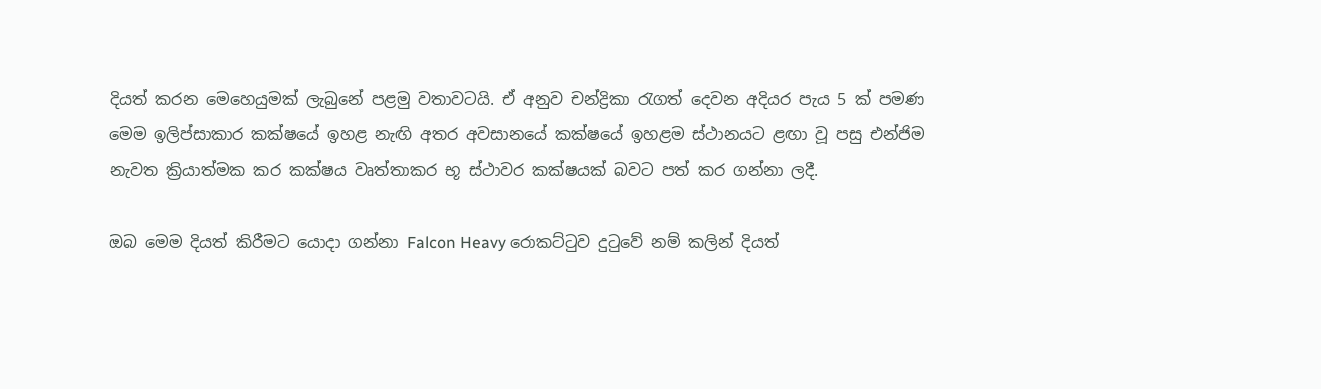දියත් කරන මෙහෙයුමක් ලැබුනේ පළමු වතාවටයි. ඒ අනුව චන්ද්‍රිකා රැගත් දෙවන අදියර පැය 5 ක් පමණ මෙම ඉලිප්සාකාර කක්ෂයේ ඉහළ නැඟි අතර අවසානයේ කක්ෂයේ ඉහළම ස්ථානයට ළඟා වූ පසු එන්ජිම නැවත ක්‍රියාත්මක කර කක්ෂය වෘත්තාකර භූ ස්ථාවර කක්ෂයක් බවට පත් කර ගන්නා ලදී.

ඔබ මෙම දියත් කිරීමට යොදා ගන්නා Falcon Heavy රොකට්ටුව දුටුවේ නම් කලින් දියත්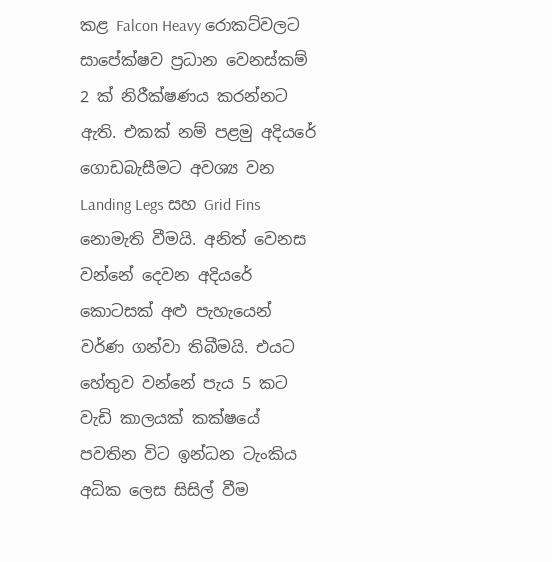කළ Falcon Heavy රොකට්වලට සාපේක්ෂව ප්‍රධාන වෙනස්කම් 2 ක් නිරීක්ෂණය කරන්නට ඇති. එකක් නම් පළමු අදියරේ ගොඩබැසීමට අවශ්‍ය වන Landing Legs සහ Grid Fins නොමැති වීමයි. අනිත් වෙනස වන්නේ දෙවන අදියරේ කොටසක් අළු පැහැයෙන් වර්ණ ගන්වා තිබීමයි. එයට හේතුව වන්නේ පැය 5 කට වැඩි කාලයක් කක්ෂයේ පවතින විට ඉන්ධන ටැංකිය අධික ලෙස සිසිල් වීම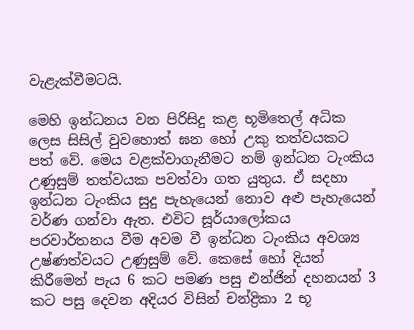වැළැක්වීමටයි.

මෙහි ඉන්ධනය වන පිරිසිදු කළ භූමිතෙල් අධික ලෙස සිසිල් වුවහොත් ඝන හෝ උකු තත්වයකට පත් වේ. මෙය වළක්වාගැනීමට නම් ඉන්ධන ටැංකිය උණුසුම් තත්වයක පවත්වා ගත යුතුය. ඒ සදහා ඉන්ධන ටැංකිය සුදු පැහැයෙන් නොව අළු පැහැයෙන් වර්ණ ගන්වා ඇත. එවිට සූර්යාලෝකය පරවාර්තනය වීම අවම වී ඉන්ධන ටැංකිය අවශ්‍ය උෂ්ණත්වයට උණුසුම් වේ. කෙසේ හෝ දියත් කිරීමෙන් පැය 6 කට පමණ පසු එන්ජින් දහනයන් 3 කට පසු දෙවන අදියර විසින් චන්ද්‍රිකා 2 භූ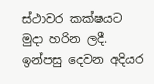ස්ථාවර කක්ෂයට මුදා හරින ලදී. ඉන්පසු දෙවන අදියර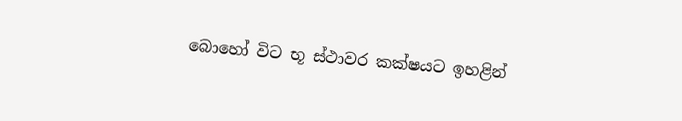බොහෝ විට භූ ස්ථාවර කක්ෂයට ඉහළින්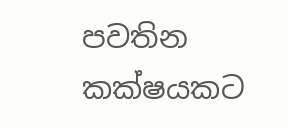පවතින කක්ෂයකට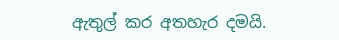ඇතුල් කර අතහැර දමයි.